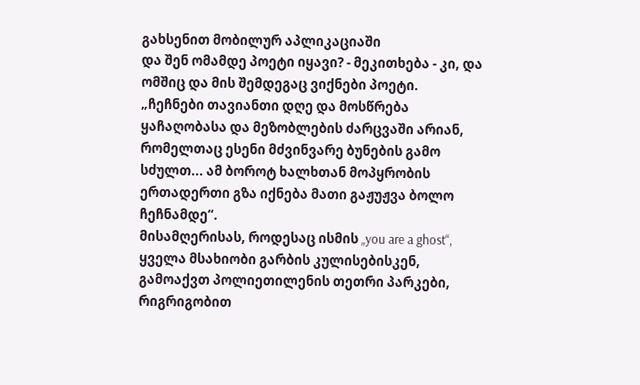გახსენით მობილურ აპლიკაციაში
და შენ ომამდე პოეტი იყავი? - მეკითხება - კი, და ომშიც და მის შემდეგაც ვიქნები პოეტი.
„ჩეჩნები თავიანთი დღე და მოსწრება ყაჩაღობასა და მეზობლების ძარცვაში არიან, რომელთაც ესენი მძვინვარე ბუნების გამო სძულთ... ამ ბოროტ ხალხთან მოპყრობის ერთადერთი გზა იქნება მათი გაჟუჟვა ბოლო ჩეჩნამდე“.
მისამღერისას, როდესაც ისმის „you are a ghost“, ყველა მსახიობი გარბის კულისებისკენ, გამოაქვთ პოლიეთილენის თეთრი პარკები, რიგრიგობით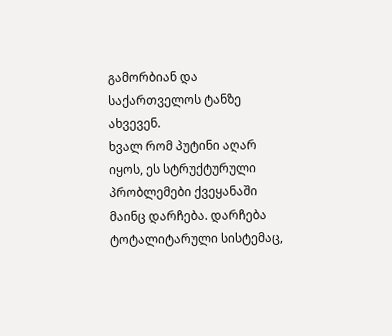გამორბიან და საქართველოს ტანზე ახვევენ.
ხვალ რომ პუტინი აღარ იყოს, ეს სტრუქტურული პრობლემები ქვეყანაში მაინც დარჩება. დარჩება ტოტალიტარული სისტემაც,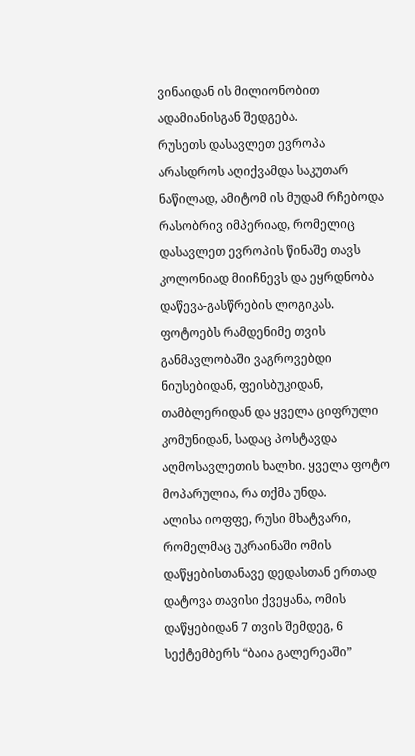ვინაიდან ის მილიონობით ადამიანისგან შედგება.
რუსეთს დასავლეთ ევროპა არასდროს აღიქვამდა საკუთარ ნაწილად, ამიტომ ის მუდამ რჩებოდა რასობრივ იმპერიად, რომელიც დასავლეთ ევროპის წინაშე თავს კოლონიად მიიჩნევს და ეყრდნობა დაწევა-გასწრების ლოგიკას.
ფოტოებს რამდენიმე თვის განმავლობაში ვაგროვებდი ნიუსებიდან, ფეისბუკიდან, თამბლერიდან და ყველა ციფრული კომუნიდან, სადაც პოსტავდა აღმოსავლეთის ხალხი. ყველა ფოტო მოპარულია, რა თქმა უნდა.
ალისა იოფფე, რუსი მხატვარი, რომელმაც უკრაინაში ომის დაწყებისთანავე დედასთან ერთად დატოვა თავისი ქვეყანა, ომის დაწყებიდან 7 თვის შემდეგ, 6 სექტემბერს “ბაია გალერეაში”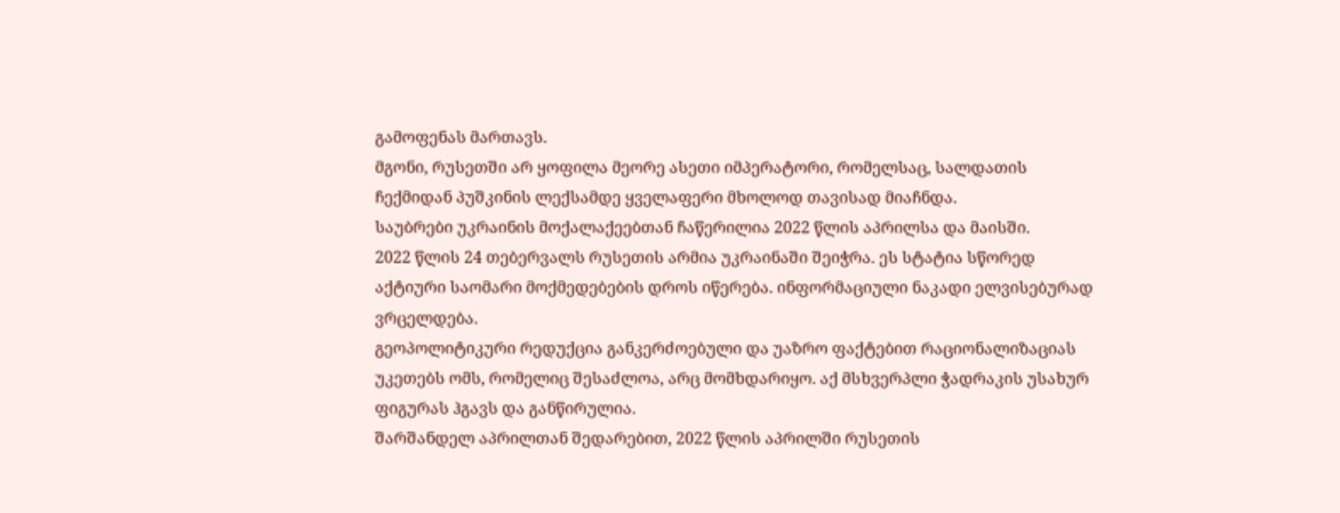გამოფენას მართავს.
მგონი, რუსეთში არ ყოფილა მეორე ასეთი იმპერატორი, რომელსაც, სალდათის ჩექმიდან პუშკინის ლექსამდე ყველაფერი მხოლოდ თავისად მიაჩნდა.
საუბრები უკრაინის მოქალაქეებთან ჩაწერილია 2022 წლის აპრილსა და მაისში.
2022 წლის 24 თებერვალს რუსეთის არმია უკრაინაში შეიჭრა. ეს სტატია სწორედ აქტიური საომარი მოქმედებების დროს იწერება. ინფორმაციული ნაკადი ელვისებურად ვრცელდება.
გეოპოლიტიკური რედუქცია განკერძოებული და უაზრო ფაქტებით რაციონალიზაციას უკეთებს ომს, რომელიც შესაძლოა, არც მომხდარიყო. აქ მსხვერპლი ჭადრაკის უსახურ ფიგურას ჰგავს და განწირულია.
შარშანდელ აპრილთან შედარებით, 2022 წლის აპრილში რუსეთის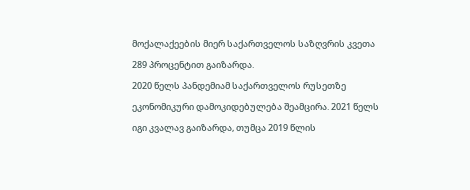მოქალაქეების მიერ საქართველოს საზღვრის კვეთა 289 პროცენტით გაიზარდა.
2020 წელს პანდემიამ საქართველოს რუსეთზე ეკონომიკური დამოკიდებულება შეამცირა. 2021 წელს იგი კვალავ გაიზარდა, თუმცა 2019 წლის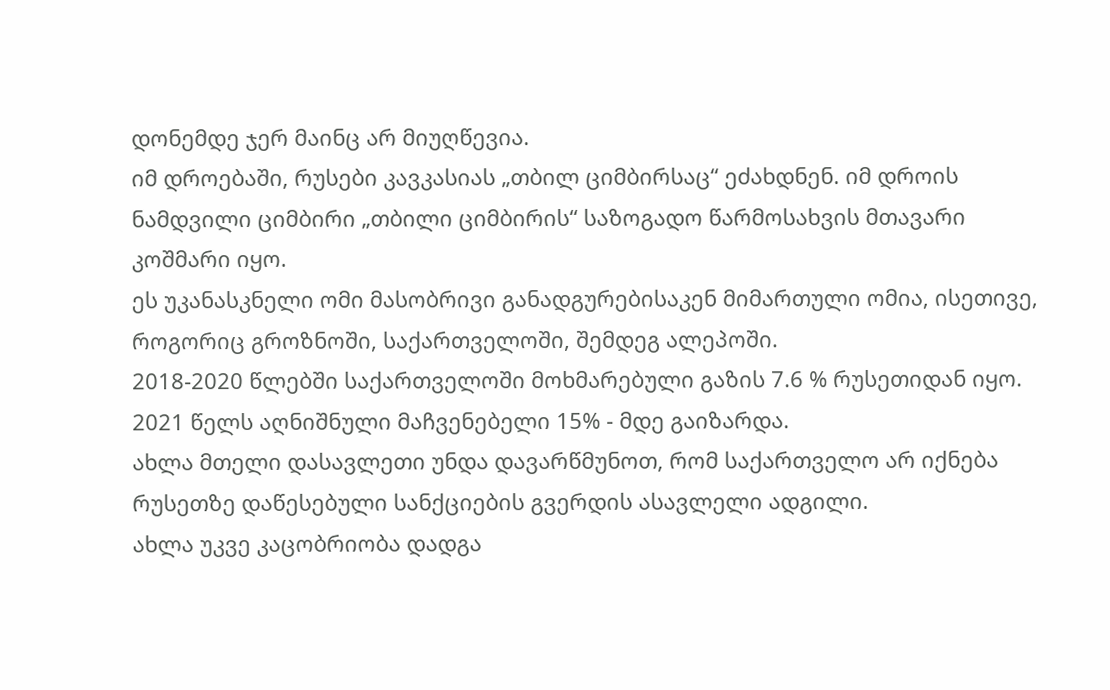დონემდე ჯერ მაინც არ მიუღწევია.
იმ დროებაში, რუსები კავკასიას „თბილ ციმბირსაც“ ეძახდნენ. იმ დროის ნამდვილი ციმბირი „თბილი ციმბირის“ საზოგადო წარმოსახვის მთავარი კოშმარი იყო.
ეს უკანასკნელი ომი მასობრივი განადგურებისაკენ მიმართული ომია, ისეთივე, როგორიც გროზნოში, საქართველოში, შემდეგ ალეპოში.
2018-2020 წლებში საქართველოში მოხმარებული გაზის 7.6 % რუსეთიდან იყო. 2021 წელს აღნიშნული მაჩვენებელი 15% - მდე გაიზარდა.
ახლა მთელი დასავლეთი უნდა დავარწმუნოთ, რომ საქართველო არ იქნება რუსეთზე დაწესებული სანქციების გვერდის ასავლელი ადგილი.
ახლა უკვე კაცობრიობა დადგა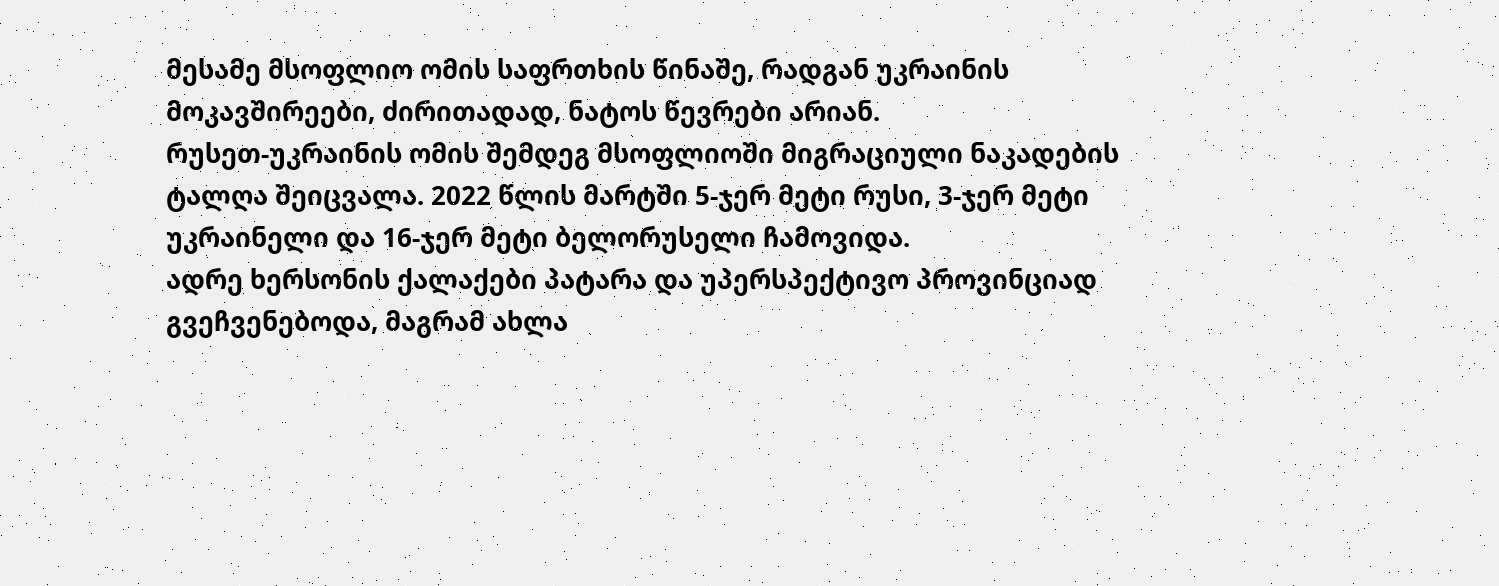მესამე მსოფლიო ომის საფრთხის წინაშე, რადგან უკრაინის მოკავშირეები, ძირითადად, ნატოს წევრები არიან.
რუსეთ-უკრაინის ომის შემდეგ მსოფლიოში მიგრაციული ნაკადების ტალღა შეიცვალა. 2022 წლის მარტში 5-ჯერ მეტი რუსი, 3-ჯერ მეტი უკრაინელი და 16-ჯერ მეტი ბელორუსელი ჩამოვიდა.
ადრე ხერსონის ქალაქები პატარა და უპერსპექტივო პროვინციად გვეჩვენებოდა, მაგრამ ახლა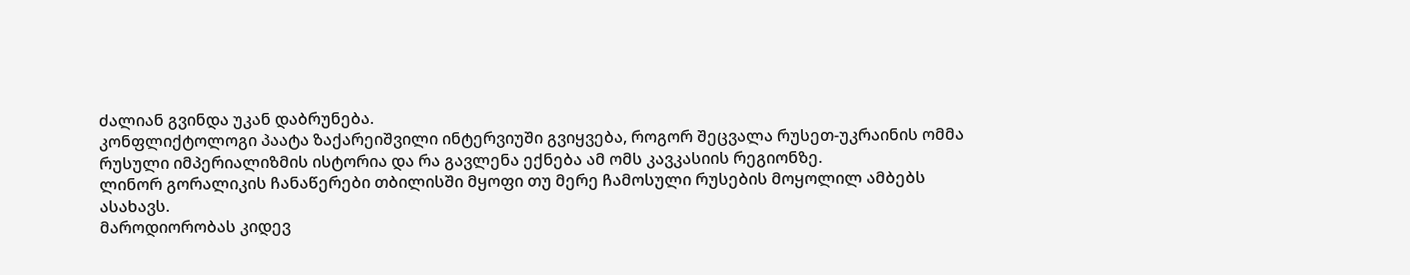ძალიან გვინდა უკან დაბრუნება.
კონფლიქტოლოგი პაატა ზაქარეიშვილი ინტერვიუში გვიყვება, როგორ შეცვალა რუსეთ-უკრაინის ომმა რუსული იმპერიალიზმის ისტორია და რა გავლენა ექნება ამ ომს კავკასიის რეგიონზე.
ლინორ გორალიკის ჩანაწერები თბილისში მყოფი თუ მერე ჩამოსული რუსების მოყოლილ ამბებს ასახავს.
მაროდიორობას კიდევ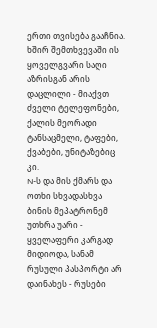ერთი თვისება გააჩნია. ხშირ შემთხვევაში ის ყოველგვარი საღი აზრისგან არის დაცლილი - მიაქვთ ძველი ტელეფონები, ქალის მეორადი ტანსაცმელი, ტაფები, ქვაბები, უნიტაზებიც კი.
N-ს და მის ქმარს და ოთხი სხვადასხვა ბინის მეპატრონემ უთხრა უარი - ყველაფერი კარგად მიდიოდა, სანამ რუსული პასპორტი არ დაინახეს - რუსები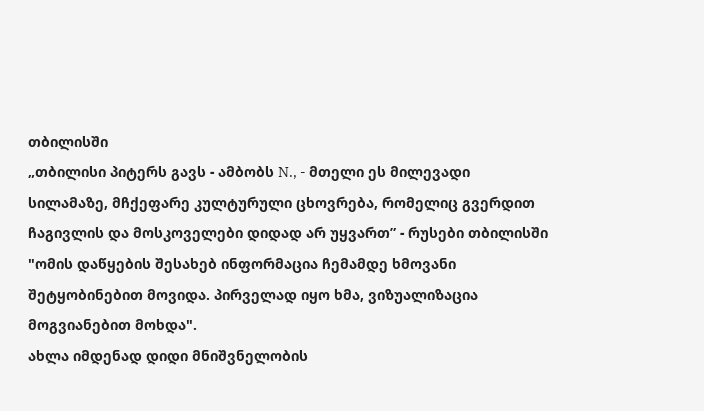თბილისში
„თბილისი პიტერს გავს - ამბობს N., - მთელი ეს მილევადი სილამაზე, მჩქეფარე კულტურული ცხოვრება, რომელიც გვერდით ჩაგივლის და მოსკოველები დიდად არ უყვართ” - რუსები თბილისში
"ომის დაწყების შესახებ ინფორმაცია ჩემამდე ხმოვანი შეტყობინებით მოვიდა. პირველად იყო ხმა, ვიზუალიზაცია მოგვიანებით მოხდა".
ახლა იმდენად დიდი მნიშვნელობის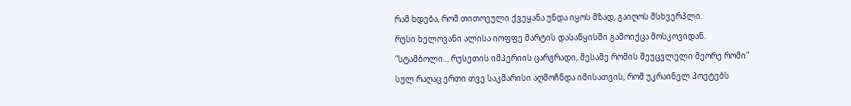რამ ხდება, რომ თითოეული ქვეყანა უნდა იყოს მზად, გაიღოს მსხვერპლი.
რუსი ხელოვანი ალისა იოფფე მარტის დასაწყისში გამოიქცა მოსკოვიდან.
"სტამბოლი... რუსეთის იმპერიის ცარგრადი, მესამე რომის შეუცვლელი მეორე რომი"
სულ რაღაც ერთი თვე საკმარისი აღმოჩნდა იმისათვის, რომ უკრაინელ პოეტებს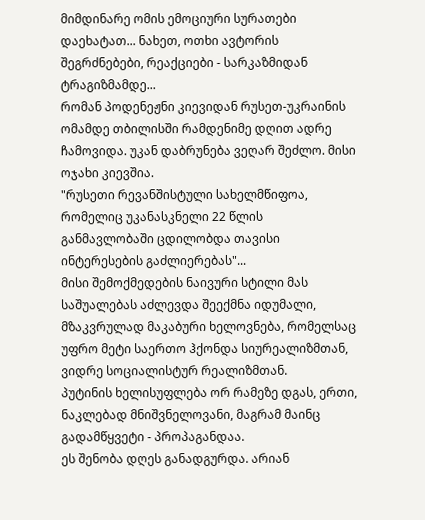მიმდინარე ომის ემოციური სურათები დაეხატათ... ნახეთ, ოთხი ავტორის შეგრძნებები, რეაქციები - სარკაზმიდან ტრაგიზმამდე...
რომან პოდენეჟნი კიევიდან რუსეთ-უკრაინის ომამდე თბილისში რამდენიმე დღით ადრე ჩამოვიდა. უკან დაბრუნება ვეღარ შეძლო. მისი ოჯახი კიევშია.
"რუსეთი რევანშისტული სახელმწიფოა, რომელიც უკანასკნელი 22 წლის განმავლობაში ცდილობდა თავისი ინტერესების გაძლიერებას"...
მისი შემოქმედების ნაივური სტილი მას საშუალებას აძლევდა შეექმნა იდუმალი, მზაკვრულად მაკაბური ხელოვნება, რომელსაც უფრო მეტი საერთო ჰქონდა სიურეალიზმთან, ვიდრე სოციალისტურ რეალიზმთან.
პუტინის ხელისუფლება ორ რამეზე დგას, ერთი, ნაკლებად მნიშვნელოვანი, მაგრამ მაინც გადამწყვეტი - პროპაგანდაა.
ეს შენობა დღეს განადგურდა. არიან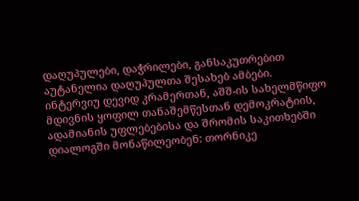დაღუპულები, დაჭრილები, განსაკუთრებით აუტანელია დაღუპულთა შესახებ ამბები.
ინტერვიუ დევიდ კრამერთან, აშშ-ის სახელმწიფო მდივნის ყოფილ თანაშემწესთან დემოკრატიის, ადამიანის უფლებებისა და შრომის საკითხებში
დიალოგში მონაწილეობენ: თორნიკე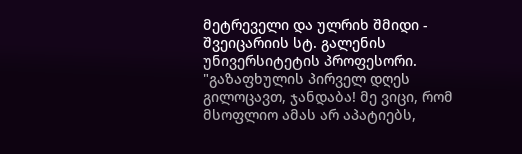მეტრეველი და ულრიხ შმიდი - შვეიცარიის სტ. გალენის უნივერსიტეტის პროფესორი.
"გაზაფხულის პირველ დღეს გილოცავთ, ჯანდაბა! მე ვიცი, რომ მსოფლიო ამას არ აპატიებს,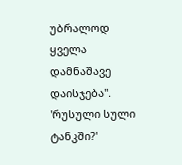უბრალოდ ყველა დამნაშავე დაისჯება".
'რუსული სული ტანკში?'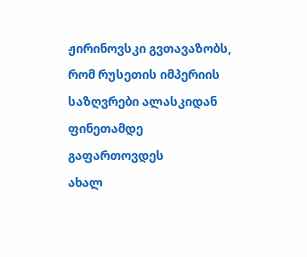ჟირინოვსკი გვთავაზობს, რომ რუსეთის იმპერიის საზღვრები ალასკიდან ფინეთამდე გაფართოვდეს
ახალ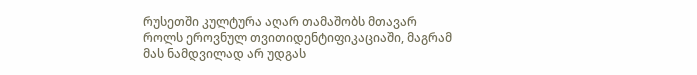რუსეთში კულტურა აღარ თამაშობს მთავარ როლს ეროვნულ თვითიდენტიფიკაციაში, მაგრამ მას ნამდვილად არ უდგას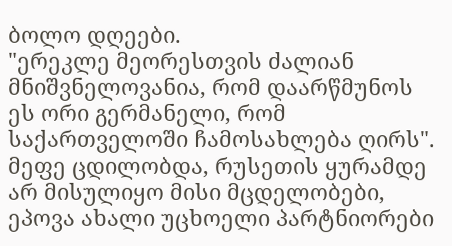ბოლო დღეები.
"ერეკლე მეორესთვის ძალიან მნიშვნელოვანია, რომ დაარწმუნოს ეს ორი გერმანელი, რომ საქართველოში ჩამოსახლება ღირს".
მეფე ცდილობდა, რუსეთის ყურამდე არ მისულიყო მისი მცდელობები, ეპოვა ახალი უცხოელი პარტნიორები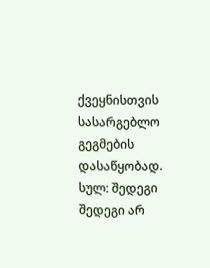ქვეყნისთვის სასარგებლო გეგმების დასაწყობად.
სულ: შედეგი
შედეგი არ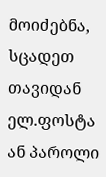მოიძებნა, სცადეთ თავიდან
ელ.ფოსტა ან პაროლი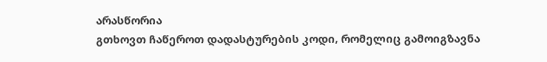არასწორია
გთხოვთ ჩაწეროთ დადასტურების კოდი, რომელიც გამოიგზავნა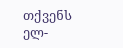თქვენს ელ-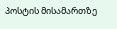პოსტის მისამართზე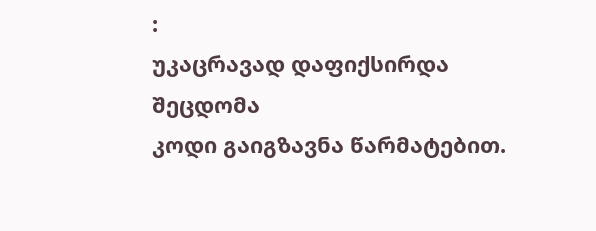:
უკაცრავად დაფიქსირდა შეცდომა
კოდი გაიგზავნა წარმატებით.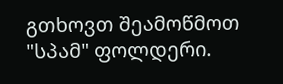გთხოვთ შეამოწმოთ "სპამ" ფოლდერი.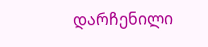დარჩენილი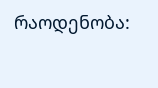რაოდენობა: